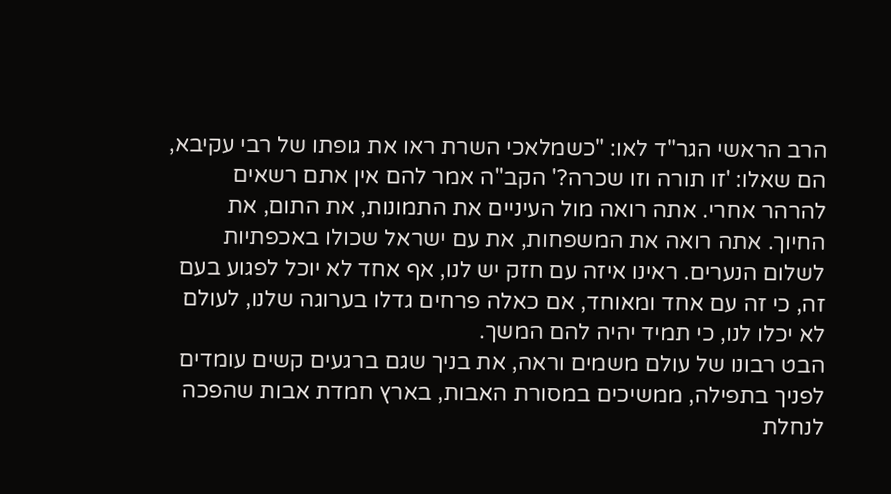הרב הראשי הגר"ד לאו: "כשמלאכי השרת ראו את גופתו של רבי עקיבא, הם שאלו: 'זו תורה וזו שכרה?' הקב"ה אמר להם אין אתם רשאים להרהר אחרי. אתה רואה מול העיניים את התמונות, את התום, את החיוך. אתה רואה את המשפחות, את עם ישראל שכולו באכפתיות לשלום הנערים. ראינו איזה עם חזק יש לנו, אף אחד לא יוכל לפגוע בעם זה, כי זה עם אחד ומאוחד, אם כאלה פרחים גדלו בערוגה שלנו, לעולם לא יכלו לנו, כי תמיד יהיה להם המשך.
הבט רבונו של עולם משמים וראה, את בניך שגם ברגעים קשים עומדים לפניך בתפילה, ממשיכים במסורת האבות, בארץ חמדת אבות שהפכה לנחלת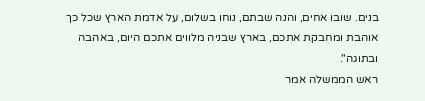בנים. שובו אחים, והנה שבתם, נוחו בשלום, על אדמת הארץ שכל כך אוהבת ומחבקת אתכם, בארץ שבניה מלווים אתכם היום, באהבה ובתוגה".
ראש הממשלה אמר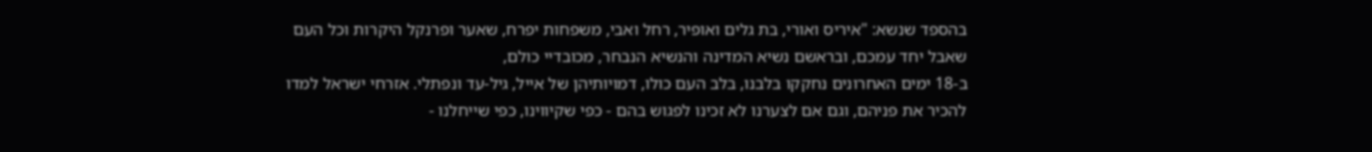בהספד שנשא: "איריס ואורי, בת גלים ואופיר, רחל ואבי, משפחות יפרח, שאער ופרנקל היקרות וכל העם שאבל יחד עמכם, ובראשם נשיא המדינה והנשיא הנבחר, מכובדיי כולם,
ב-18 ימים האחרונים נחקקו בלבנו, בלב העם כולו, דמויותיהן של אייל, גיל-עד ונפתלי. אזרחי ישראל למדו להכיר את פניהם, וגם אם לצערנו לא זכינו לפגוש בהם - כפי שקיווינו, כפי שייחלנו -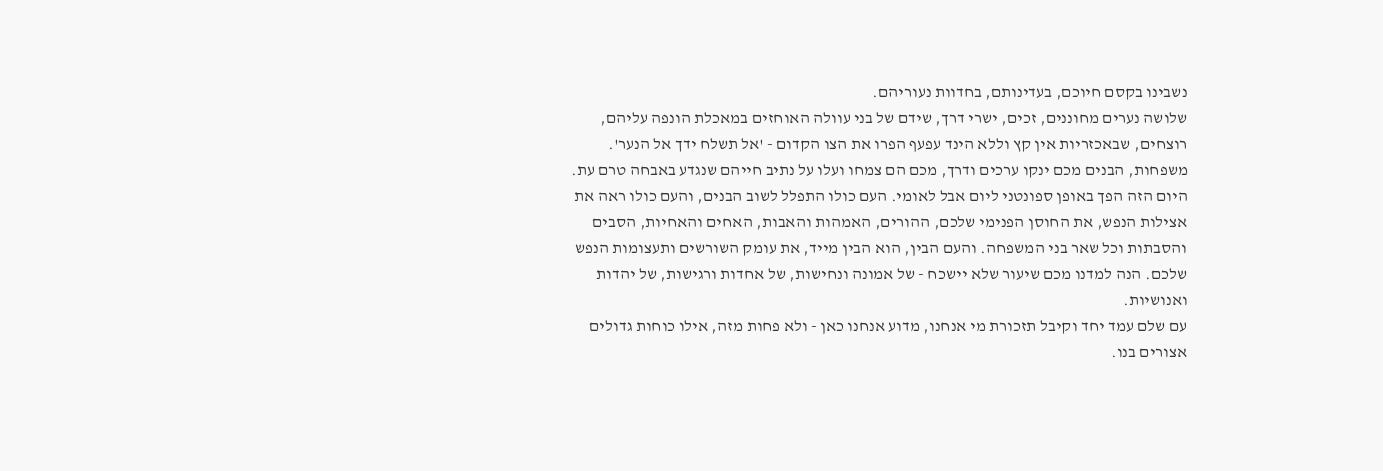נשבינו בקסם חיוכם, בעדינותם, בחדוות נעוריהם.
שלושה נערים מחוננים, זכים, ישרי דרך, שידם של בני עוולה האוחזים במאכלת הונפה עליהם, רוצחים, שבאכזריות אין קץ וללא הינד עפעף הפרו את הצו הקדום - 'אל תשלח ידך אל הנער'. משפחות, הבנים מכם ינקו ערכים ודרך, מכם הם צמחו ועלו על נתיב חייהם שנגדע באבחה טרם עת.
היום הזה הפך באופן ספונטני ליום אבל לאומי. העם כולו התפלל לשוב הבנים, והעם כולו ראה את אצילות הנפש, את החוסן הפנימי שלכם, ההורים, האמהות והאבות, האחים והאחיות, הסבים והסבתות וכל שאר בני המשפחה. והעם הבין, הוא הבין מייד, את עומק השורשים ותעצומות הנפש שלכם. הנה למדנו מכם שיעור שלא יישכח - של אמונה ונחישות, של אחדות ורגישות, של יהדות ואנושיות.
עם שלם עמד יחד וקיבל תזכורת מי אנחנו, מדוע אנחנו כאן - ולא פחות מזה, אילו כוחות גדולים אצורים בנו.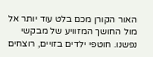האור הקורן מכם בלט עוד יותר אל מול החושך המזוויע של מבקשי נפשנו. חוטפי ילדים בזויים, רוצחים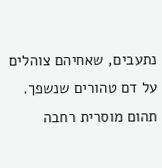נתעבים, שאחיהם צוהלים על דם טהורים שנשפך.
תהום מוסרית רחבה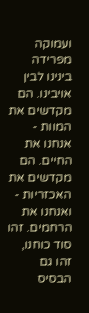ועמוקה מפרידה בינינו לבין אויבינו. הם מקדשים את המוות - אנחנו את החיים. הם מקדשים את האכזריות - ואנחנו את הרחמים. זהו סוד כוחנו, זהו גם הבסיס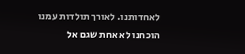לאחדותנו. לאורך תולדות עמנו הוכחנו לא אחת שגם אל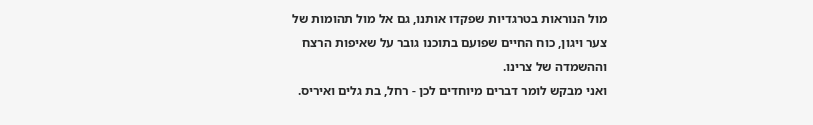מול הנוראות בטרגדיות שפקדו אותנו, גם אל מול תהומות של צער ויגון, כוח החיים שפועם בתוכנו גובר על שאיפות הרצח וההשמדה של צרינו.
ואני מבקש לומר דברים מיוחדים לכן - רחל, בת גלים ואיריס.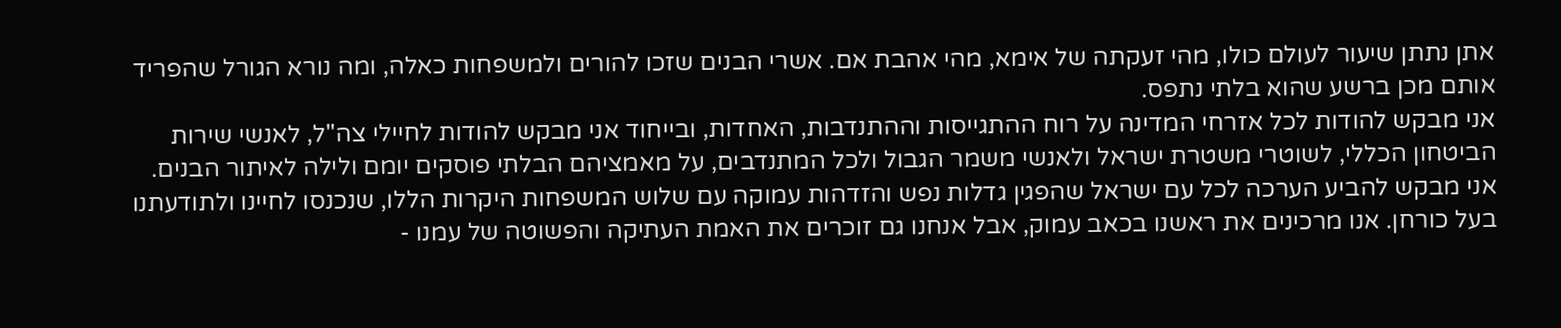אתן נתתן שיעור לעולם כולו, מהי זעקתה של אימא, מהי אהבת אם. אשרי הבנים שזכו להורים ולמשפחות כאלה, ומה נורא הגורל שהפריד אותם מכן ברשע שהוא בלתי נתפס.
אני מבקש להודות לכל אזרחי המדינה על רוח ההתגייסות וההתנדבות, האחדות, ובייחוד אני מבקש להודות לחיילי צה"ל, לאנשי שירות הביטחון הכללי, לשוטרי משטרת ישראל ולאנשי משמר הגבול ולכל המתנדבים, על מאמציהם הבלתי פוסקים יומם ולילה לאיתור הבנים.
אני מבקש להביע הערכה לכל עם ישראל שהפגין גדלות נפש והזדהות עמוקה עם שלוש המשפחות היקרות הללו, שנכנסו לחיינו ולתודעתנו בעל כורחן. אנו מרכינים את ראשנו בכאב עמוק, אבל אנחנו גם זוכרים את האמת העתיקה והפשוטה של עמנו -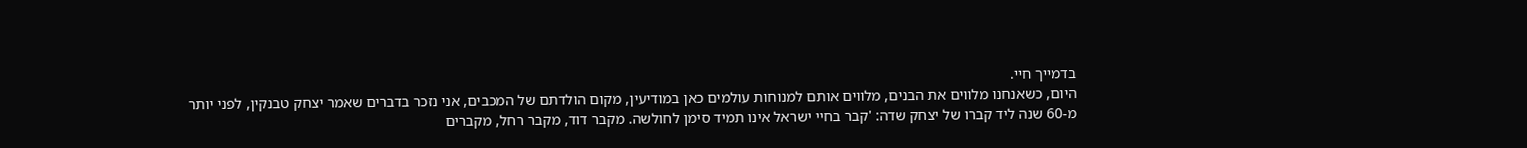בדמייך חיי.
היום, כשאנחנו מלווים את הבנים, מלווים אותם למנוחות עולמים כאן במודיעין, מקום הולדתם של המכבים, אני נזכר בדברים שאמר יצחק טבנקין, לפני יותר מ-60 שנה ליד קברו של יצחק שדה: 'קבר בחיי ישראל אינו תמיד סימן לחולשה. מקבר דוד, מקבר רחל, מקברים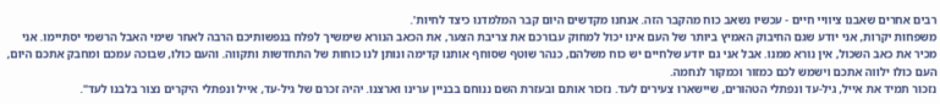רבים אחרים שאבנו ציוויי חיים - עכשיו נשאב כוח מהקבר הזה. אנחנו מקדשים היום קבר המלמדנו כיצד לחיות'.
משפחות יקרות, אני יודע שגם החיבוק האמיץ ביותר של העם אינו יכול למחוק עבורכם את צריבת הצער, את הכאב הנורא שימשיך לפלח בנפשותיכם הרבה לאחר שימי האבל הרשמי יסתיימו. אני מכיר את כאב השכול, אין נורא ממנו. אבל אני גם יודע שלחיים יש כוח משלהם, כנהר שוטף שסוחף אותנו קדימה ונותן לנו כוחות של התחדשות ותקווה. והעם כולו, שבוכה עמכם ומחבק אתכם היום, העם כולו ילווה אתכם וישמש לכם כמזור וכמקור לנחמה.
נזכור תמיד את אייל, גיל-עד ונפתלי הטהורים, שיישארו צעירים לעד. נזכור אותם ובעזרת השם ננוחם בבניין ערינו וארצנו. יהיה זכרם של גיל-עד, אייל ונפתלי היקרים נצור בלבנו לעד".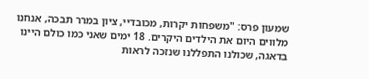שמעון פרס: "משפחות יקרות, מכובדיי, ציון במרר תבכה, אנחנו מלווים היום את הילדים היקרים. 18 ימים שאני כמו כולם היינו בדאגה, שכולנו התפללנו שנזכה לראות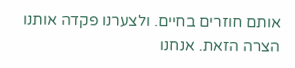אותם חוזרים בחיים. ולצערנו פקדה אותנו הצרה הזאת. אנחנו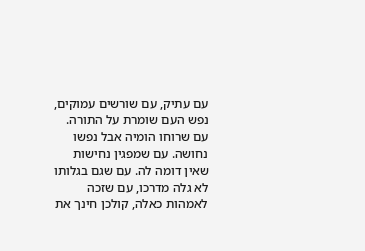עם עתיק, עם שורשים עמוקים, נפש העם שומרת על התורה. עם שרוחו הומיה אבל נפשו נחושה. עם שמפגין נחישות שאין דומה לה. עם שגם בגלותו לא גלה מדרכו, עם שזכה לאמהות כאלה, קולכן חינך את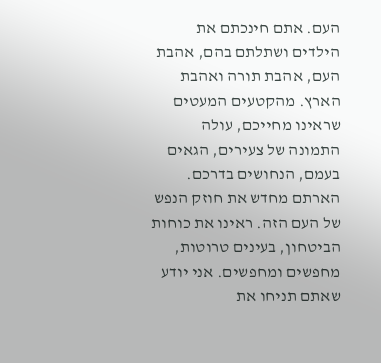העם. אתם חינכתם את הילדים ושתלתם בהם, אהבת העם, אהבת תורה ואהבת הארץ. מהקטעים המעטים שראינו מחייכם, עולה התמונה של צעירים, הגאים בעמם, הנחושים בדרכם. הארתם מחדש את חוזק הנפש של העם הזה. ראינו את כוחות הביטחון, בעינים טרוטות, מחפשים ומחפשים. אני יודע שאתם תניחו את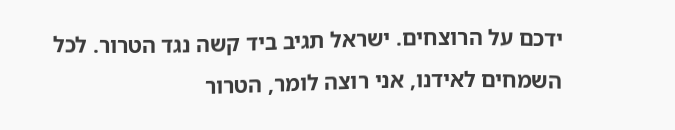ידכם על הרוצחים. ישראל תגיב ביד קשה נגד הטרור. לכל השמחים לאידנו, אני רוצה לומר, הטרור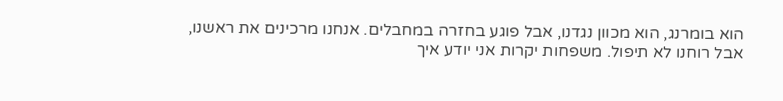הוא בומרנג, הוא מכוון נגדנו, אבל פוגע בחזרה במחבלים. אנחנו מרכינים את ראשנו, אבל רוחנו לא תיפול. משפחות יקרות אני יודע איך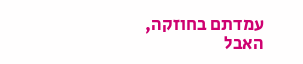עמדתם בחוזקה, האבל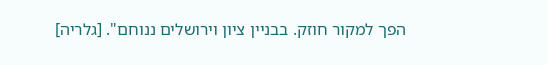הפך למקור חוזק. בבניין ציון וירושלים ננוחם". [גלריה]